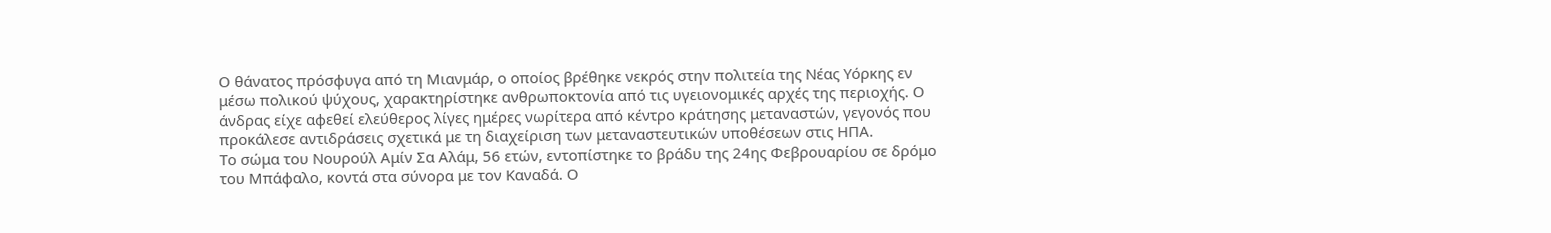Ο θάνατος πρόσφυγα από τη Μιανμάρ, ο οποίος βρέθηκε νεκρός στην πολιτεία της Νέας Υόρκης εν μέσω πολικού ψύχους, χαρακτηρίστηκε ανθρωποκτονία από τις υγειονομικές αρχές της περιοχής. Ο άνδρας είχε αφεθεί ελεύθερος λίγες ημέρες νωρίτερα από κέντρο κράτησης μεταναστών, γεγονός που προκάλεσε αντιδράσεις σχετικά με τη διαχείριση των μεταναστευτικών υποθέσεων στις ΗΠΑ.
Το σώμα του Νουρούλ Αμίν Σα Αλάμ, 56 ετών, εντοπίστηκε το βράδυ της 24ης Φεβρουαρίου σε δρόμο του Μπάφαλο, κοντά στα σύνορα με τον Καναδά. Ο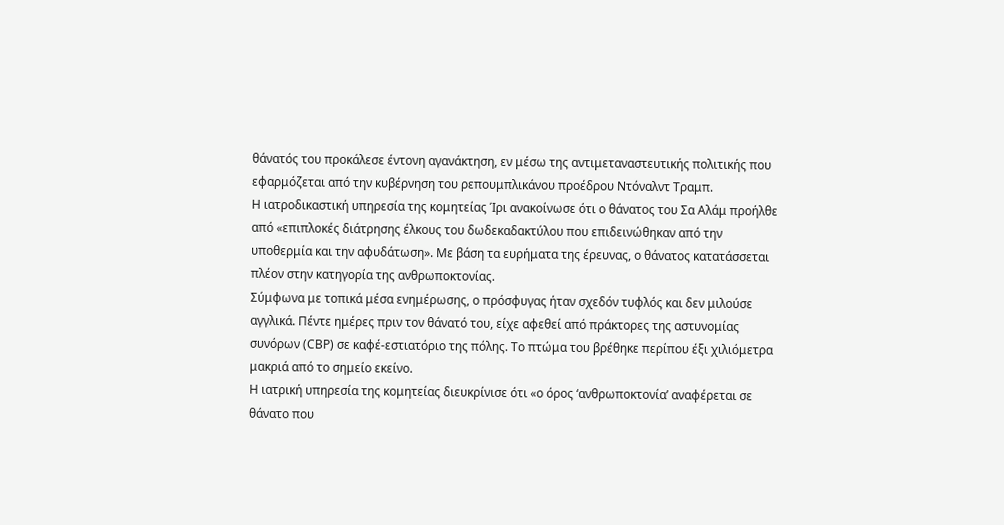θάνατός του προκάλεσε έντονη αγανάκτηση, εν μέσω της αντιμεταναστευτικής πολιτικής που εφαρμόζεται από την κυβέρνηση του ρεπουμπλικάνου προέδρου Ντόναλντ Τραμπ.
Η ιατροδικαστική υπηρεσία της κομητείας Ίρι ανακοίνωσε ότι ο θάνατος του Σα Αλάμ προήλθε από «επιπλοκές διάτρησης έλκους του δωδεκαδακτύλου που επιδεινώθηκαν από την υποθερμία και την αφυδάτωση». Με βάση τα ευρήματα της έρευνας, ο θάνατος κατατάσσεται πλέον στην κατηγορία της ανθρωποκτονίας.
Σύμφωνα με τοπικά μέσα ενημέρωσης, ο πρόσφυγας ήταν σχεδόν τυφλός και δεν μιλούσε αγγλικά. Πέντε ημέρες πριν τον θάνατό του, είχε αφεθεί από πράκτορες της αστυνομίας συνόρων (CBP) σε καφέ-εστιατόριο της πόλης. Το πτώμα του βρέθηκε περίπου έξι χιλιόμετρα μακριά από το σημείο εκείνο.
Η ιατρική υπηρεσία της κομητείας διευκρίνισε ότι «ο όρος ‘ανθρωποκτονία’ αναφέρεται σε θάνατο που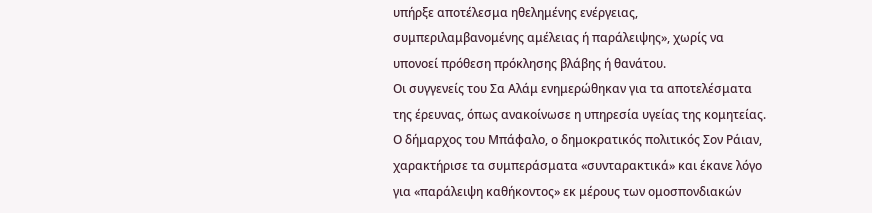υπήρξε αποτέλεσμα ηθελημένης ενέργειας, συμπεριλαμβανομένης αμέλειας ή παράλειψης», χωρίς να υπονοεί πρόθεση πρόκλησης βλάβης ή θανάτου.
Οι συγγενείς του Σα Αλάμ ενημερώθηκαν για τα αποτελέσματα της έρευνας, όπως ανακοίνωσε η υπηρεσία υγείας της κομητείας.
Ο δήμαρχος του Μπάφαλο, ο δημοκρατικός πολιτικός Σον Ράιαν, χαρακτήρισε τα συμπεράσματα «συνταρακτικά» και έκανε λόγο για «παράλειψη καθήκοντος» εκ μέρους των ομοσπονδιακών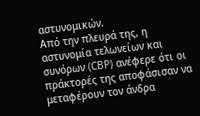αστυνομικών.
Από την πλευρά της, η αστυνομία τελωνείων και συνόρων (CBP) ανέφερε ότι οι πράκτορές της αποφάσισαν να μεταφέρουν τον άνδρα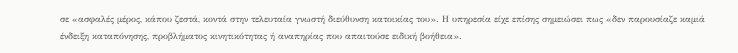σε «ασφαλές μέρος, κάπου ζεστά, κοντά στην τελευταία γνωστή διεύθυνση κατοικίας του». Η υπηρεσία είχε επίσης σημειώσει πως «δεν παρουσίαζε καμιά ένδειξη καταπόνησης, προβλήματος κινητικότητας ή αναπηρίας που απαιτούσε ειδική βοήθεια».